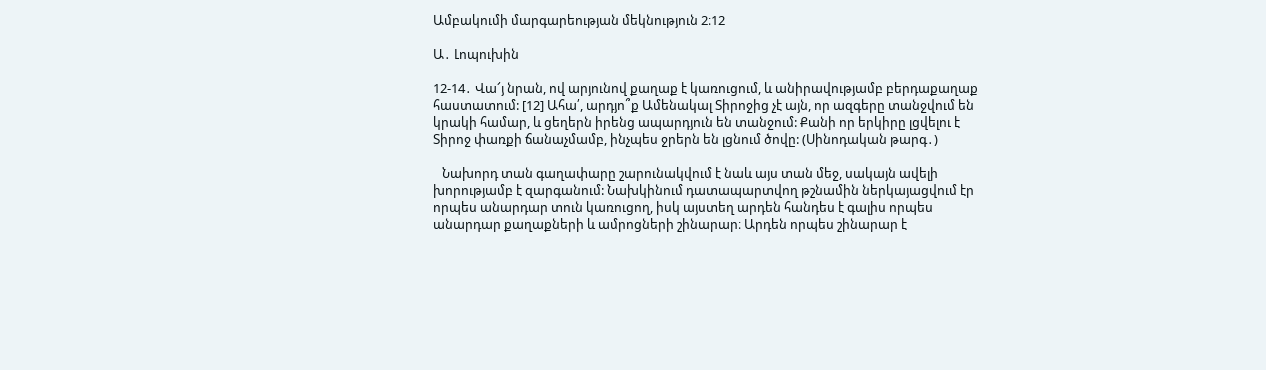Ամբակումի մարգարեության մեկնություն 2։12

Ա․ Լոպուխին

12-14․ Վա՜յ նրան, ով արյունով քաղաք է կառուցում, և անիրավությամբ բերդաքաղաք հաստատում: [12] Ահա՛, արդյո՞ք Ամենակալ Տիրոջից չէ այն, որ ազգերը տանջվում են կրակի համար, և ցեղերն իրենց ապարդյուն են տանջում: Քանի որ երկիրը լցվելու է Տիրոջ փառքի ճանաչմամբ, ինչպես ջրերն են լցնում ծովը: (Սինոդական թարգ․)

   Նախորդ տան գաղափարը շարունակվում է նաև այս տան մեջ, սակայն ավելի խորությամբ է զարգանում: Նախկինում դատապարտվող թշնամին ներկայացվում էր որպես անարդար տուն կառուցող, իսկ այստեղ արդեն հանդես է գալիս որպես անարդար քաղաքների և ամրոցների շինարար։ Արդեն որպես շինարար է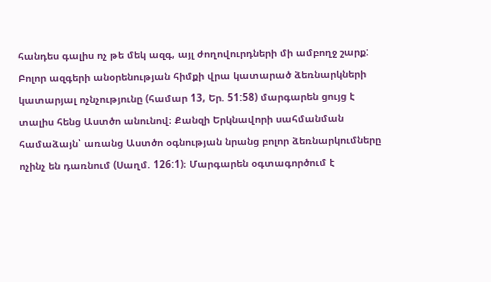հանդես գալիս ոչ թե մեկ ազգ, այլ ժողովուրդների մի ամբողջ շարք: Բոլոր ազգերի անօրենության հիմքի վրա կատարած ձեռնարկների կատարյալ ոչնչությունը (համար 13, Եր. 51:58) մարգարեն ցույց է տալիս հենց Աստծո անունով։ Քանզի Երկնավորի սահմանման համաձայն՝ առանց Աստծո օգնության նրանց բոլոր ձեռնարկումները ոչինչ են դառնում (Սաղմ. 126:1)։ Մարգարեն օգտագործում է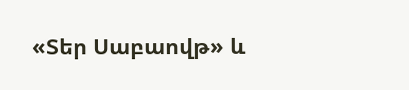«Տեր Սաբաովթ» և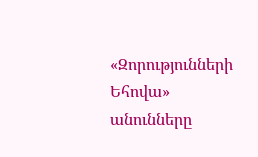«Զորությունների Եհովա» անունները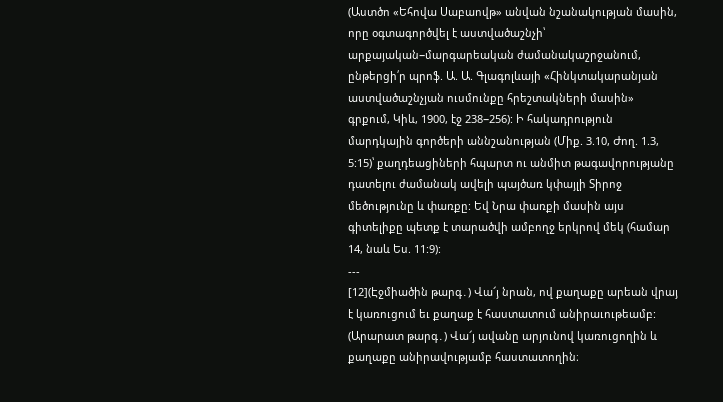(Աստծո «Եհովա Սաբաովթ» անվան նշանակության մասին, որը օգտագործվել է աստվածաշնչի՝ արքայական−մարգարեական ժամանակաշրջանում, ընթերցի՛ր պրոֆ. Ա. Ա. Գլագոլևայի «Հինկտակարանյան աստվածաշնչյան ուսմունքը հրեշտակների մասին» գրքում, Կիև, 1900, էջ 238−256): Ի հակադրություն մարդկային գործերի աննշանության (Միք. 3.10, Ժող. 1.3, 5:15)՝ քաղդեացիների հպարտ ու անմիտ թագավորությանը դատելու ժամանակ ավելի պայծառ կփայլի Տիրոջ մեծությունը և փառքը: Եվ Նրա փառքի մասին այս գիտելիքը պետք է տարածվի ամբողջ երկրով մեկ (համար 14, նաև Ես. 11:9):
---
[12](Էջմիածին թարգ․) Վա՜յ նրան, ով քաղաքը արեան վրայ է կառուցում եւ քաղաք է հաստատում անիրաւութեամբ:
(Արարատ թարգ․) Վա՜յ ավանը արյունով կառուցողին և քաղաքը անիրավությամբ հաստատողին։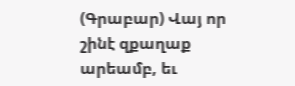(Գրաբար) Վայ որ շինէ զքաղաք արեամբ, եւ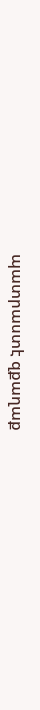պատրաստէ զքաղաք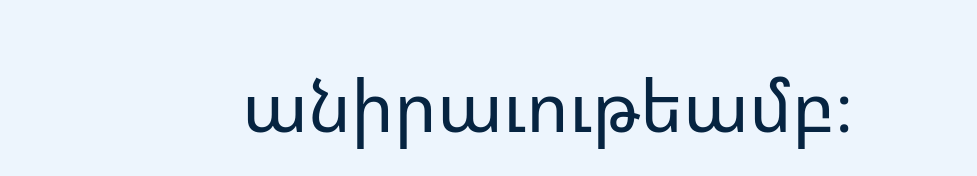անիրաւութեամբ։